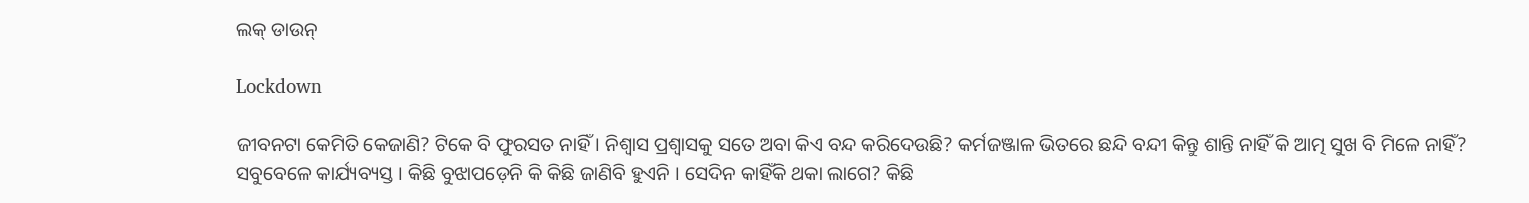ଲକ୍ ଡାଉନ୍

Lockdown

ଜୀବନଟା କେମିତି କେଜାଣି? ଟିକେ ବି ଫୁରସତ ନାହିଁ । ନିଶ୍ୱାସ ପ୍ରଶ୍ୱାସକୁ ସତେ ଅବା କିଏ ବନ୍ଦ କରିଦେଉଛି? କର୍ମଜଞ୍ଜାଳ ଭିତରେ ଛନ୍ଦି ବନ୍ଦୀ କିନ୍ତୁ ଶାନ୍ତି ନାହିଁ କି ଆତ୍ମ ସୁଖ ବି ମିଳେ ନାହିଁ? ସବୁବେଳେ କାର୍ଯ୍ୟବ୍ୟସ୍ତ । କିଛି ବୁଝାପଡ଼େନି କି କିଛି ଜାଣିବି ହୁଏନି । ସେଦିନ କାହିଁକି ଥକା ଲାଗେ? କିଛି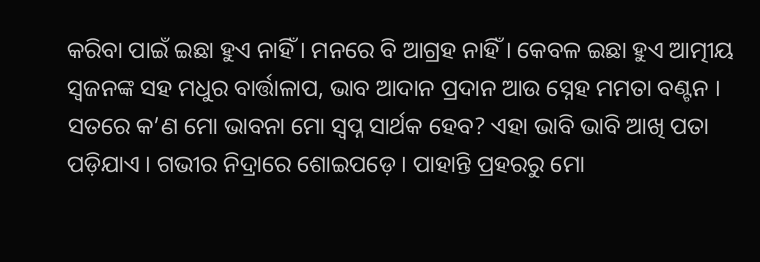କରିବା ପାଇଁ ଇଛା ହୁଏ ନାହିଁ । ମନରେ ବି ଆଗ୍ରହ ନାହିଁ । କେବଳ ଇଛା ହୁଏ ଆତ୍ମୀୟ ସ୍ଵଜନଙ୍କ ସହ ମଧୁର ବାର୍ତ୍ତାଳାପ, ଭାବ ଆଦାନ ପ୍ରଦାନ ଆଉ ସ୍ନେହ ମମତା ବଣ୍ଟନ । ସତରେ କ’ଣ ମୋ ଭାବନା ମୋ ସ୍ୱପ୍ନ ସାର୍ଥକ ହେବ? ଏହା ଭାବି ଭାବି ଆଖି ପତା ପଡ଼ିଯାଏ । ଗଭୀର ନିଦ୍ରାରେ ଶୋଇପଡ଼େ । ପାହାନ୍ତି ପ୍ରହରରୁ ମୋ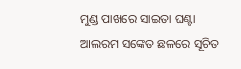ମୁଣ୍ଡ ପାଖରେ ସାଇତା ଘଣ୍ଟା ଆଲରମ ସଙ୍କେତ ଛଳରେ ସୂଚିତ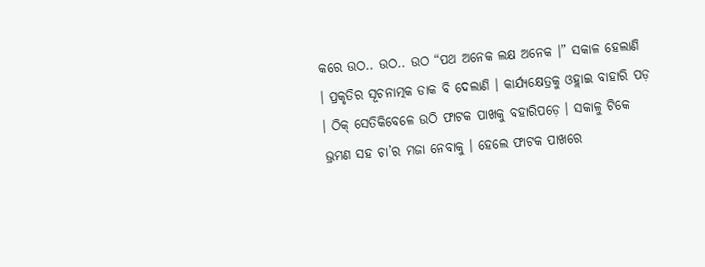କରେ ଉଠ.. ଉଠ.. ଉଠ “ପଥ ଅନେକ ଲକ୍ଷ ଅନେକ ।” ସକାଳ ହେଲାଣି । ପ୍ରକୃତିର ସୂଚନାତ୍ମକ ଡାକ ବି ଦେଲାଣି । କାର୍ଯ୍ୟକ୍ଷେତ୍ରକୁ ଓହ୍ଲାଇ ବାହାରି ପଡ଼ । ଠିକ୍ ସେତିକିବେଳେ ଉଠି ଫାଟକ ପାଖକୁ ବହାରିପଡ଼େ । ସକାଳୁ ଟିକେ ଭ୍ରମଣ ସହ ଚା’ର ମଜା ନେବାକୁ । ହେଲେ ଫାଟକ ପାଖରେ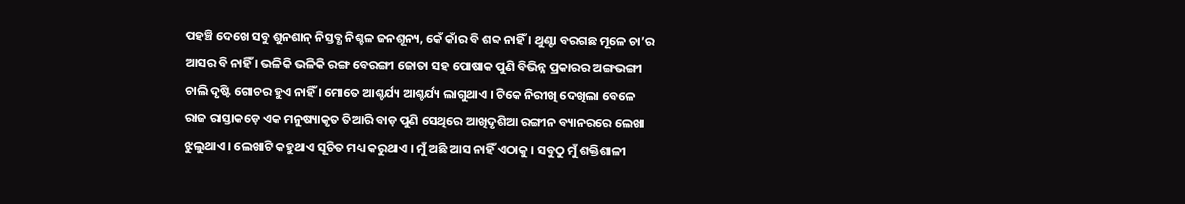ପହଞ୍ଚି ଦେଖେ ସବୁ ଶୁନଶାନ୍ ନିସ୍ତବ୍ଧ ନିଶ୍ଚଳ ଜନଶୂନ୍ୟ, କେଁ କାଁର ବି ଶବ୍ଦ ନାହିଁ । ଥୁଣ୍ଟା ବରଗଛ ମୂଳେ ଚା’ର ଆସର ବି ନାହିଁ । ଭଳିକି ଭଳିକି ରଙ୍ଗ ବେରଙ୍ଗୀ ଜୋତା ସହ ପୋଷାକ ପୁଣି ବିଭିନ୍ନ ପ୍ରକାରର ଅଙ୍ଗଭଙ୍ଗୀ ଚାଲି ଦୃଷ୍ଟି ଗୋଚର ହୁଏ ନାହିଁ । ମୋତେ ଆଶ୍ଚର୍ଯ୍ୟ ଆଶ୍ଚର୍ଯ୍ୟ ଲାଗୁଥାଏ । ଟିକେ ନିରୀଖି ଦେଖିଲା ବେଳେ ରାଜ ରାସ୍ତାକଡ଼େ ଏକ ମନୁଷ୍ୟାକୃତ ତିଆରି ବାଡ଼ ପୁଣି ସେଥିରେ ଆଖିଦୃଶିଆ ରଙ୍ଗୀନ ବ୍ୟାନରରେ ଲେଖା ଝୁଲୁଥାଏ । ଲେଖାଟି କହୁଥାଏ ସୂଚିତ ମଧ୍ୟ କରୁଥାଏ । ମୁଁ ଅଛି ଆସ ନାହିଁ ଏଠାକୁ । ସବୁଠୁ ମୁଁ ଶକ୍ତିଶାଳୀ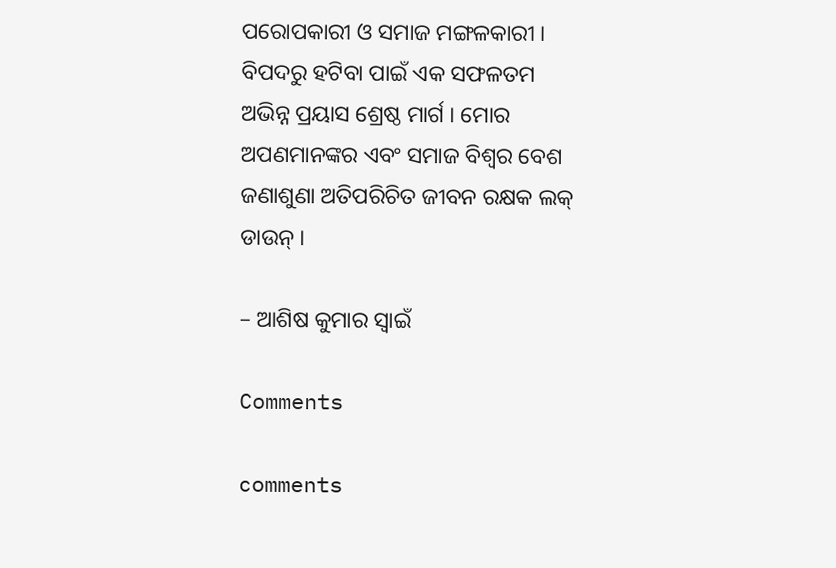ପରୋପକାରୀ ଓ ସମାଜ ମଙ୍ଗଳକାରୀ । ବିପଦରୁ ହଟିବା ପାଇଁ ଏକ ସଫଳତମ ଅଭିନ୍ନ ପ୍ରୟାସ ଶ୍ରେଷ୍ଠ ମାର୍ଗ । ମୋର ଅପଣମାନଙ୍କର ଏବଂ ସମାଜ ବିଶ୍ୱର ବେଶ ଜଣାଶୁଣା ଅତିପରିଚିତ ଜୀବନ ରକ୍ଷକ ଲକ୍ ଡାଉନ୍ ।

– ଆଶିଷ କୁମାର ସ୍ୱାଇଁ

Comments

comments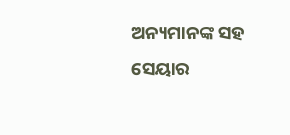ଅନ୍ୟମାନଙ୍କ ସହ ସେୟାର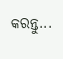କରନ୍ତୁ...